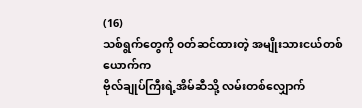(16)
သစ်ရွက်တွေကို ၀တ်ဆင်ထားတဲ့ အမျိုးသားငယ်တစ်ယောက်က
ဗိုလ်ချုပ်ကြီးရဲ့အိမ်ဆီသို့ လမ်းတစ်လျှောက်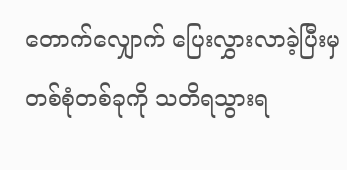တောက်လျှောက် ပြေးလွှားလာခဲ့ပြီးမှ
တစ်စုံတစ်ခုကို သတိရသွားရ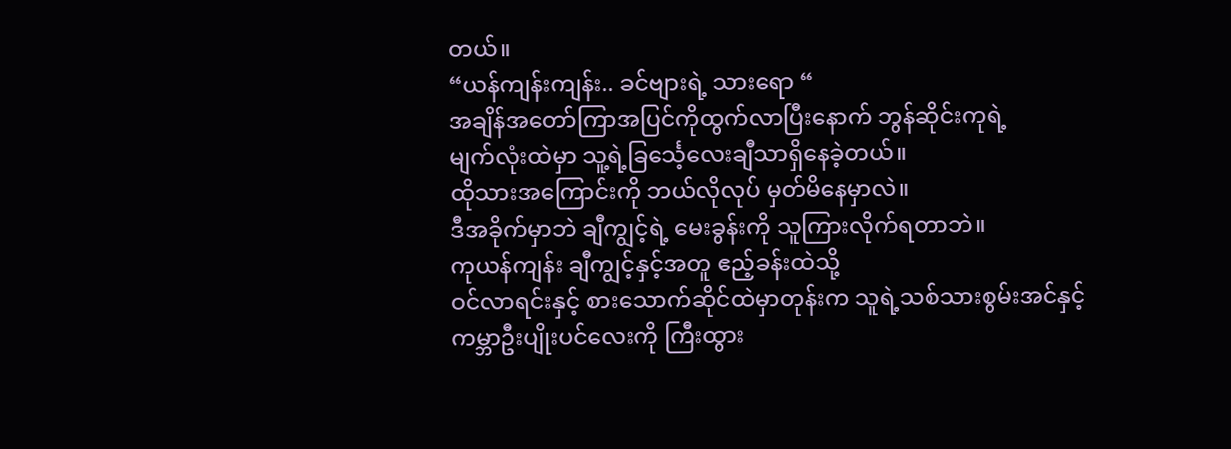တယ်။
“ယန်ကျန်းကျန်း.. ခင်ဗျားရဲ့ သားရော “
အချိန်အတော်ကြာအပြင်ကိုထွက်လာပြီးနောက် ဘွန်ဆိုင်းကုရဲ့
မျက်လုံးထဲမှာ သူ့ရဲ့ခြင်္သေ့လေးချီသာရှိနေခဲ့တယ်။
ထိုသားအကြောင်းကို ဘယ်လိုလုပ် မှတ်မိနေမှာလဲ။
ဒီအခိုက်မှာဘဲ ချီကျွင့်ရဲ့ မေးခွန်းကို သူကြားလိုက်ရတာဘဲ။
ကုယန်ကျန်း ချီကျွင့်နှင့်အတူ ဧည့်ခန်းထဲသို့
ဝင်လာရင်းနှင့် စားသောက်ဆိုင်ထဲမှာတုန်းက သူရဲ့သစ်သားစွမ်းအင်နှင့်
ကမ္ဘာဦးပျိုးပင်လေးကို ကြီးထွား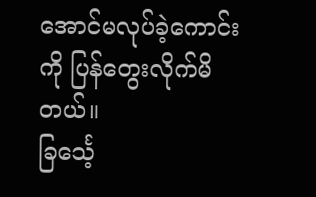အောင်မလုပ်ခဲ့ကောင်းကို ပြန်တွေးလိုက်မိတယ်။
ခြင်္သေ့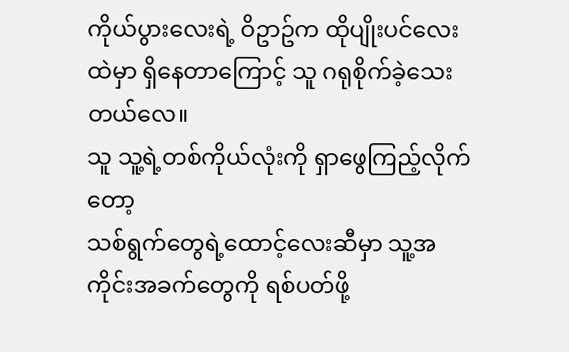ကိုယ်ပွားလေးရဲ့ ဝိဥာဥ်က ထိုပျိုးပင်လေးထဲမှာ ရှိနေတာကြောင့် သူ ဂရုစိုက်ခဲ့သေးတယ်လေ။
သူ သူ့ရဲ့တစ်ကိုယ်လုံးကို ရှာဖွေကြည့်လိုက်တော့
သစ်ရွက်တွေရဲ့ထောင့်လေးဆီမှာ သူ့အကိုင်းအခက်တွေကို ရစ်ပတ်ဖို့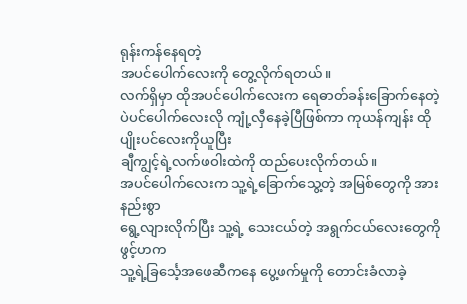ရုန်းကန်နေရတဲ့
အပင်ပေါက်လေးကို တွေ့လိုက်ရတယ်။
လက်ရှိမှာ ထိုအပင်ပေါက်လေးက ရေဓာတ်ခန်းခြောက်နေတဲ့
ပဲပင်ပေါက်လေးလို ကျုံ့လှီနေခဲ့ပြီဖြစ်ကာ ကုယန်ကျန်း ထိုပျိုးပင်လေးကိုယူပြီး
ချီကျွင့်ရဲ့လက်ဖဝါးထဲကို ထည်ပေးလိုက်တယ်။
အပင်ပေါက်လေးက သူ့ရဲ့ခြောက်သွေ့တဲ့ အမြစ်တွေကို အားနည်းစွာ
ရွေ့လျားလိုက်ပြီး သူ့ရဲ့ သေးငယ်တဲ့ အရွက်ငယ်လေးတွေကို ဖွင့်ဟက
သူ့ရဲ့ခြင်္သေ့အဖေဆီကနေ ပွေ့ဖက်မှုကို တောင်းခံလာခဲ့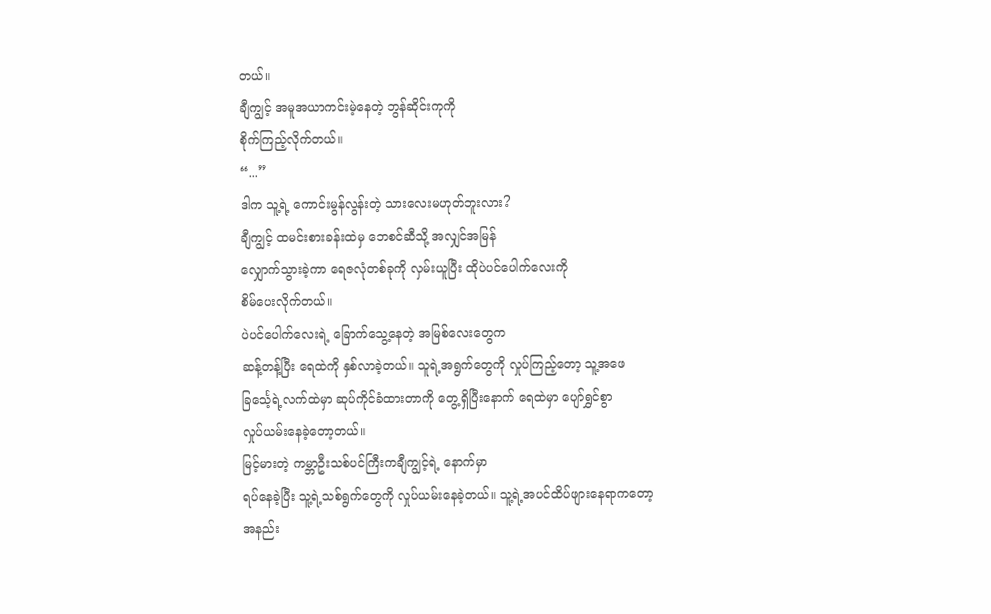တယ်။
ချီကျွင့် အမူအယာကင်းမဲ့နေတဲ့ ဘွန်ဆိုင်းကုကို
စိုက်ကြည့်လိုက်တယ်။
“...”
ဒါက သူ့ရဲ့ ကောင်းမွန်လွန်းတဲ့ သားလေးမဟုတ်ဘူးလား?
ချီကျွင့် ထမင်းစားခန်းထဲမှ ဘေစင်ဆီသို့ အလျှင်အမြန်
လျှောက်သွားခဲ့ကာ ရေဇလုံတစ်ခုကို လှမ်းယူပြီး ထိုပဲပင်ပေါက်လေးကို
စိမ်ပေးလိုက်တယ်။
ပဲပင်ပေါက်လေးရဲ့ ခြောက်သွေ့နေတဲ့ အမြစ်လေးတွေက
ဆန့်တန့်ပြီး ရေထဲကို နှစ်လာခဲ့တယ်။ သူရဲ့အရွက်တွေကို လှုပ်ကြည့်တော့ သူ့အဖေ
ခြင်္သေ့ရဲ့လက်ထဲမှာ ဆုပ်ကိုင်ခံထားတာကို တွေ့ရှိပြီးနောက် ရေထဲမှာ ပျော်ရွှင်စွာ
လှုပ်ယမ်းနေခဲ့တော့တယ်။
မြင့်မားတဲ့ ကမ္ဘာဦးသစ်ပင်ကြီးကချီကျွင့်ရဲ့ နောက်မှာ
ရပ်နေခဲ့ပြီး သူ့ရဲ့သစ်ရွက်တွေကို လှုပ်ယမ်းနေခဲ့တယ်။ သူ့ရဲ့အပင်ထိပ်ဖျားနေရာကတော့
အနည်း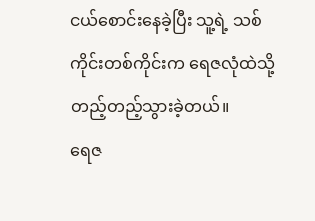ငယ်စောင်းနေခဲ့ပြီး သူ့ရဲ့ သစ်ကိုင်းတစ်ကိုင်းက ရေဇလုံထဲသို့
တည့်တည့်သွားခဲ့တယ်။
ရေဇ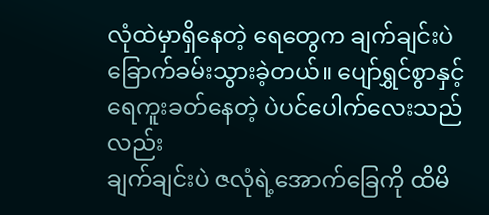လုံထဲမှာရှိနေတဲ့ ရေတွေက ချက်ချင်းပဲ
ခြောက်ခမ်းသွားခဲ့တယ်။ ပျော်ရွှင်စွာနှင့် ရေကူးခတ်နေတဲ့ ပဲပင်ပေါက်လေးသည်လည်း
ချက်ချင်းပဲ ဇလုံရဲ့အောက်ခြေကို ထိမိ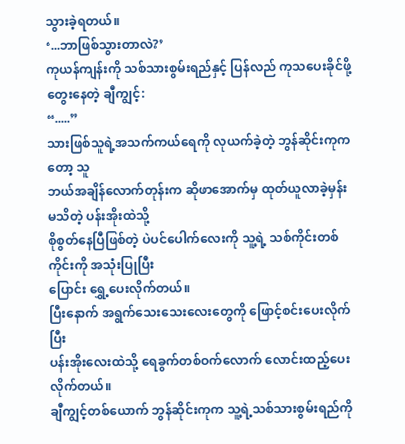သွားခဲ့ရတယ်။
‘...ဘာဖြစ်သွားတာလဲ?’
ကုယန်ကျန်းကို သစ်သားစွမ်းရည်နှင့် ပြန်လည် ကုသပေးခိုင်ဖို့
တွေးနေတဲ့ ချီကျွင့်:
“.....”
သားဖြစ်သူရဲ့အသက်ကယ်ရေကို လုယက်ခဲ့တဲ့ ဘွန်ဆိုင်းကုကတော့ သူ
ဘယ်အချိန်လောက်တုန်းက ဆိုဖာအောက်မှ ထုတ်ယူလာခဲ့မှန်းမသိတဲ့ ပန်းအိုးထဲသို့
စိုစွတ်နေပြီဖြစ်တဲ့ ပဲပင်ပေါက်လေးကို သူ့ရဲ့ သစ်ကိုင်းတစ်ကိုင်းကို အသုံးပြုပြီး
ပြောင်း ရွှေ့ပေးလိုက်တယ်။
ပြီးနောက် အရွက်သေးသေးလေးတွေကို ဖြောင့်စင်းပေးလိုက်ပြီး
ပန်းအိုးလေးထဲသို့ ရေခွက်တစ်ဝက်လောက် လောင်းထည့်ပေးလိုက်တယ်။
ချီကျွင့်တစ်ယောက် ဘွန်ဆိုင်းကုက သူ့ရဲ့သစ်သားစွမ်းရည်ကို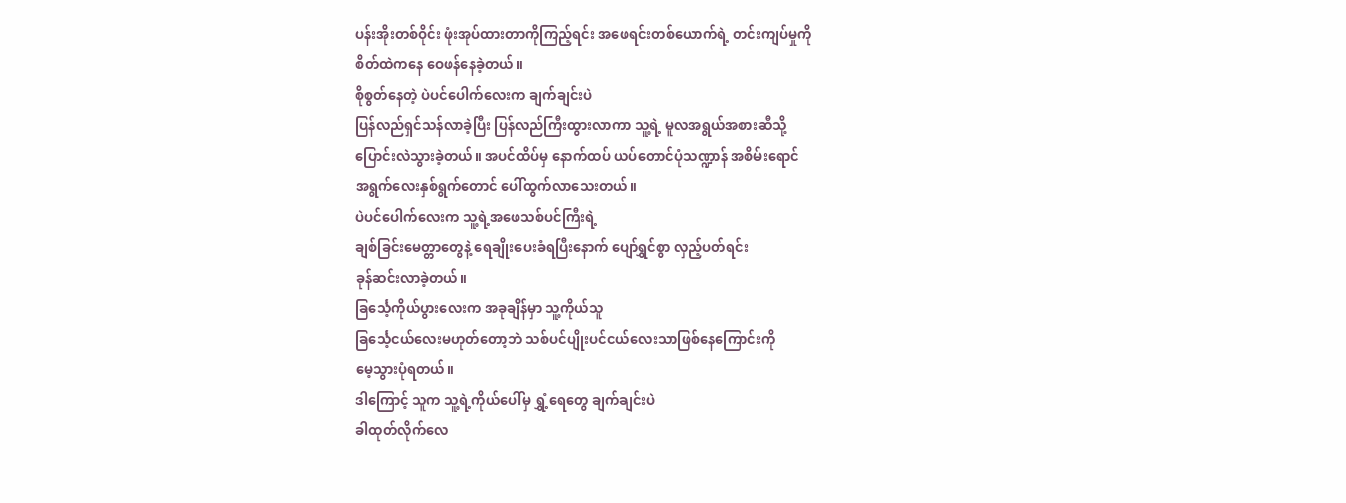ပန်းအိုးတစ်ဝိုင်း ဖုံးအုပ်ထားတာကိုကြည့်ရင်း အဖေရင်းတစ်ယောက်ရဲ့ တင်းကျပ်မှုကို
စိတ်ထဲကနေ ဝေဖန်နေခဲ့တယ်။
စိုစွတ်နေတဲ့ ပဲပင်ပေါက်လေးက ချက်ချင်းပဲ
ပြန်လည်ရှင်သန်လာခဲ့ပြီး ပြန်လည်ကြီးထွားလာကာ သူ့ရဲ့ မူလအရွယ်အစားဆီသို့
ပြောင်းလဲသွားခဲ့တယ်။ အပင်ထိပ်မှ နောက်ထပ် ယပ်တောင်ပုံသဏ္ဍာန် အစိမ်းရောင်
အရွက်လေးနှစ်ရွက်တောင် ပေါ်ထွက်လာသေးတယ်။
ပဲပင်ပေါက်လေးက သူ့ရဲ့အဖေသစ်ပင်ကြီးရဲ့
ချစ်ခြင်းမေတ္တာတွေနဲ့ ရေချိုးပေးခံရပြီးနောက် ပျော်ရွှင်စွာ လှည့်ပတ်ရင်း
ခုန်ဆင်းလာခဲ့တယ်။
ခြင်္သေ့ကိုယ်ပွားလေးက အခုချိန်မှာ သူ့ကိုယ်သူ
ခြင်္သေ့ငယ်လေးမဟုတ်တော့ဘဲ သစ်ပင်ပျိုးပင်ငယ်လေးသာဖြစ်နေကြောင်းကို
မေ့သွားပုံရတယ်။
ဒါကြောင့် သူက သူ့ရဲ့ကိုယ်ပေါ်မှ ရွှံ့ရေတွေ ချက်ချင်းပဲ
ခါထုတ်လိုက်လေ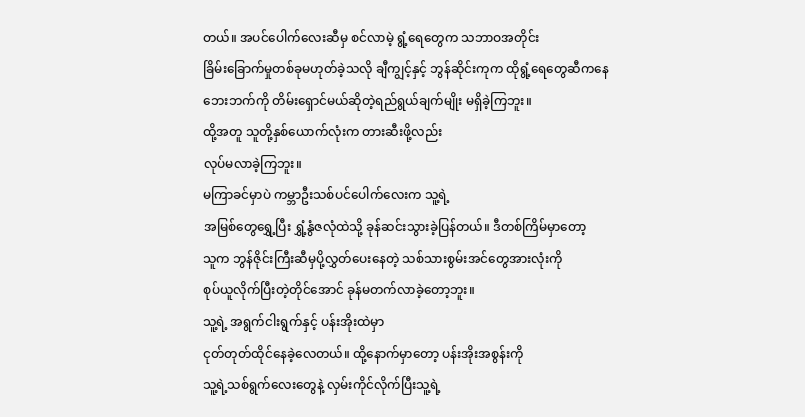တယ်။ အပင်ပေါက်လေးဆီမှ စင်လာမဲ့ ရွံ့ရေတွေက သဘာဝအတိုင်း
ခြိမ်းခြောက်မှုတစ်ခုမဟုတ်ခဲ့သလို ချီကျွင့်နှင့် ဘွန်ဆိုင်းကုက ထိုရွံ့ရေတွေဆီကနေ
ဘေးဘက်ကို တိမ်းရှောင်မယ်ဆိုတဲ့ရည်ရွယ်ချက်မျိုး မရှိခဲ့ကြဘူး။
ထို့အတူ သူတို့နှစ်ယောက်လုံးက တားဆီးဖို့လည်း
လုပ်မလာခဲ့ကြဘူး။
မကြာခင်မှာပဲ ကမ္ဘာဦးသစ်ပင်ပေါက်လေးက သူ့ရဲ့
အမြစ်တွေရွှေ့ပြီး ရွှံ့နွံဇလုံထဲသို့ ခုန်ဆင်းသွားခဲ့ပြန်တယ်။ ဒီတစ်ကြိမ်မှာတော့
သူက ဘွန်ဇိုင်းကြီးဆီမှပို့လွှတ်ပေးနေတဲ့ သစ်သားစွမ်းအင်တွေအားလုံးကို
စုပ်ယူလိုက်ပြီးတဲ့တိုင်အောင် ခုန်မတက်လာခဲ့တော့ဘူး။
သူ့ရဲ့ အရွက်ငါးရွက်နှင့် ပန်းအိုးထဲမှာ
ငုတ်တုတ်ထိုင်နေခဲ့လေတယ်။ ထို့နောက်မှာတော့ ပန်းအိုးအစွန်းကို
သူ့ရဲ့သစ်ရွက်လေးတွေနဲ့ လှမ်းကိုင်လိုက်ပြီးသူ့ရဲ့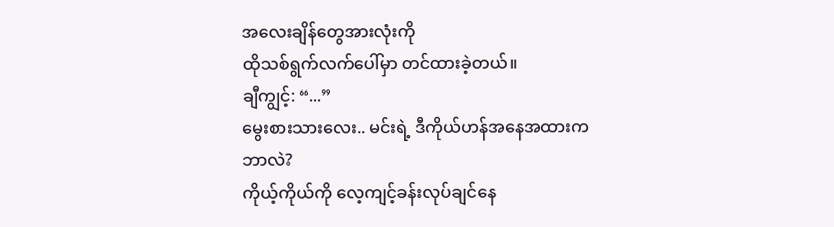အလေးချိန်တွေအားလုံးကို
ထိုသစ်ရွက်လက်ပေါ်မှာ တင်ထားခဲ့တယ်။
ချီကျွင့်: “...”
မွေးစားသားလေး.. မင်းရဲ့ ဒီကိုယ်ဟန်အနေအထားက ဘာလဲ?
ကိုယ့်ကိုယ်ကို လေ့ကျင့်ခန်းလုပ်ချင်နေ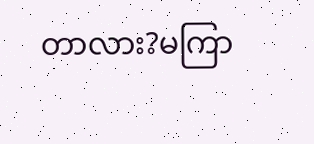တာလား?မကြာ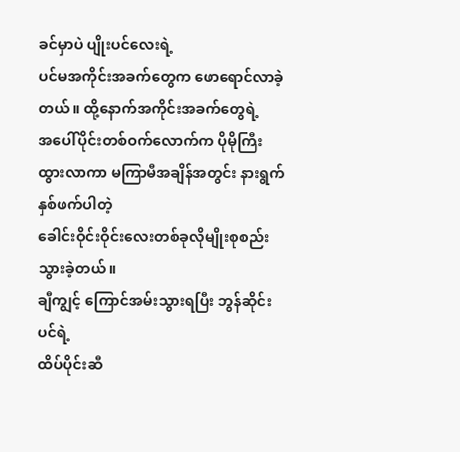ခင်မှာပဲ ပျိုးပင်လေးရဲ့
ပင်မအကိုင်းအခက်တွေက ဖောရောင်လာခဲ့တယ်။ ထို့နောက်အကိုင်းအခက်တွေရဲ့
အပေါ်ပိုင်းတစ်ဝက်လောက်က ပိုမိုကြီးထွားလာကာ မကြာမီအချိန်အတွင်း နားရွက်နှစ်ဖက်ပါတဲ့
ခေါင်းဝိုင်းဝိုင်းလေးတစ်ခုလိုမျိုးစုစည်းသွားခဲ့တယ်။
ချီကျွင့် ကြောင်အမ်းသွားရပြီး ဘွန်ဆိုင်းပင်ရဲ့
ထိပ်ပိုင်းဆီ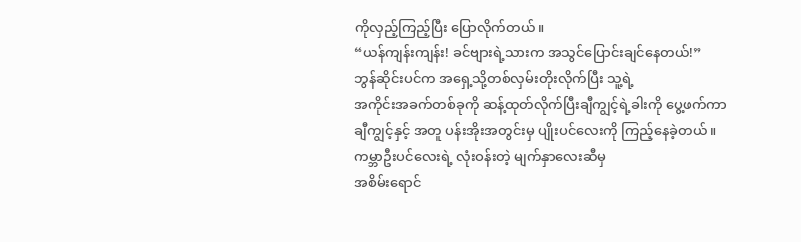ကိုလှည့်ကြည့်ပြီး ပြောလိုက်တယ်။
“ယန်ကျန်းကျန်း! ခင်ဗျားရဲ့သားက အသွင်ပြောင်းချင်နေတယ်!”
ဘွန်ဆိုင်းပင်က အရှေ့သို့တစ်လှမ်းတိုးလိုက်ပြီး သူ့ရဲ့
အကိုင်းအခက်တစ်ခုကို ဆန့်ထုတ်လိုက်ပြီးချီကျွင့်ရဲ့ခါးကို ပွေ့ဖက်ကာ
ချီကျွင့်နှင့် အတူ ပန်းအိုးအတွင်းမှ ပျိုးပင်လေးကို ကြည့်နေခဲ့တယ်။
ကမ္ဘာဦးပင်လေးရဲ့ လုံးဝန်းတဲ့ မျက်နှာလေးဆီမှ
အစိမ်းရောင်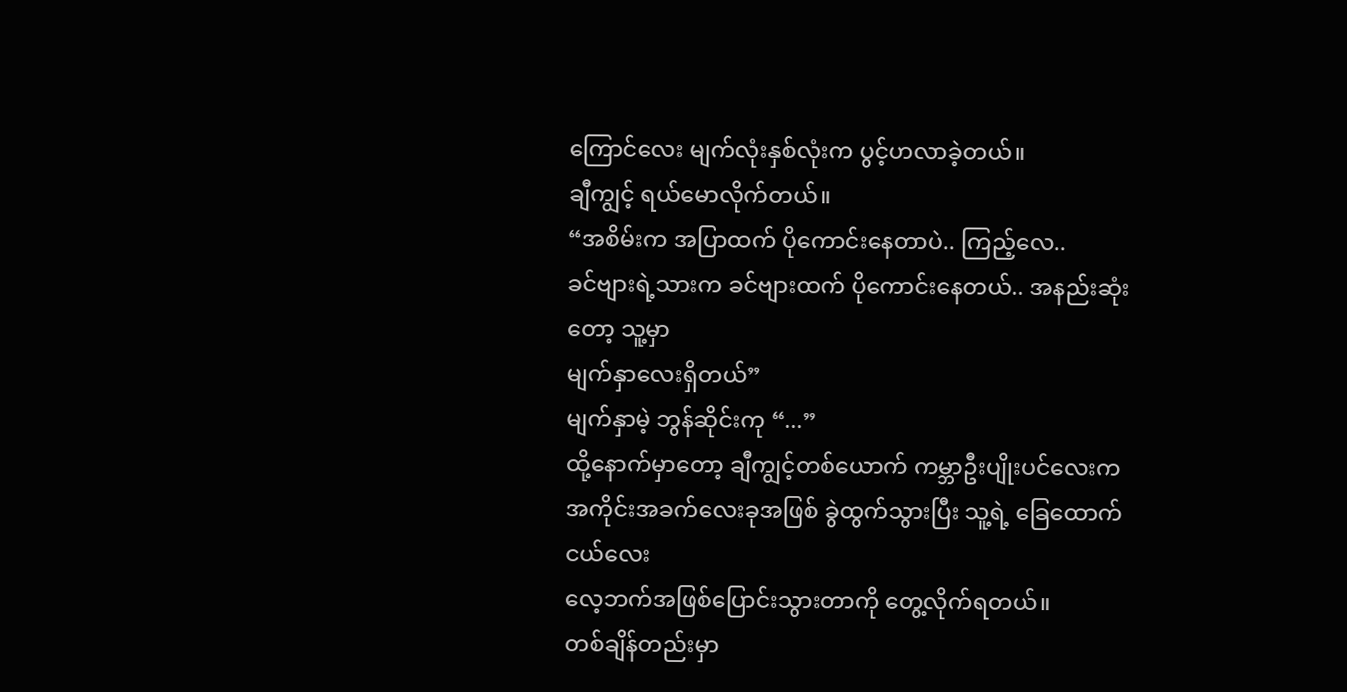ကြောင်လေး မျက်လုံးနှစ်လုံးက ပွင့်ဟလာခဲ့တယ်။
ချီကျွင့် ရယ်မောလိုက်တယ်။
“အစိမ်းက အပြာထက် ပိုကောင်းနေတာပဲ.. ကြည့်လေ..
ခင်ဗျားရဲ့သားက ခင်ဗျားထက် ပိုကောင်းနေတယ်.. အနည်းဆုံးတော့ သူ့မှာ
မျက်နှာလေးရှိတယ်”
မျက်နှာမဲ့ ဘွန်ဆိုင်းကု “...”
ထို့နောက်မှာတော့ ချီကျွင့်တစ်ယောက် ကမ္ဘာဦးပျိုးပင်လေးက
အကိုင်းအခက်လေးခုအဖြစ် ခွဲထွက်သွားပြီး သူ့ရဲ့ ခြေထောက်ငယ်လေး
လေ့ဘက်အဖြစ်ပြောင်းသွားတာကို တွေ့လိုက်ရတယ်။
တစ်ချိန်တည်းမှာ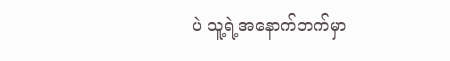ပဲ သူ့ရဲ့အနောက်ဘက်မှာ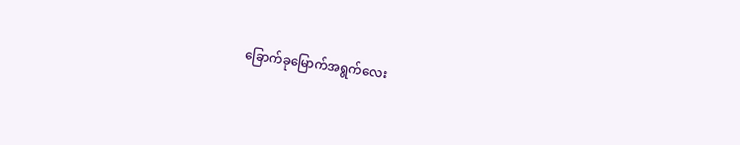ခြောက်ခုမြောက်အရွက်လေး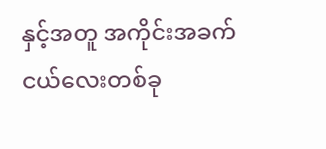နှင့်အတူ အကိုင်းအခက်ငယ်လေးတစ်ခု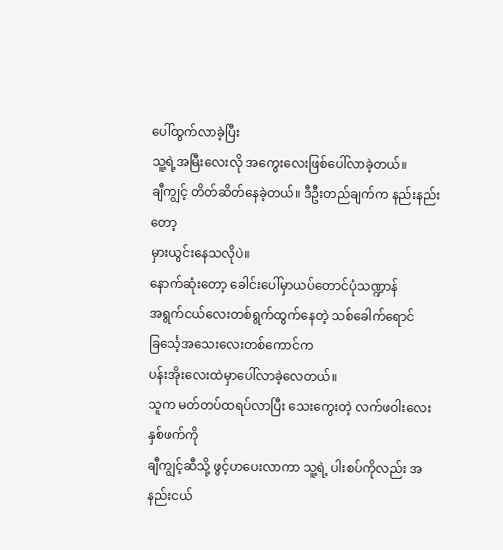ပေါ်ထွက်လာခဲ့ပြီး
သူ့ရဲ့အမြီးလေးလို အကွေးလေးဖြစ်ပေါ်လာခဲ့တယ်။
ချီကျွင့် တိတ်ဆိတ်နေခဲ့တယ်။ ဒီဦးတည်ချက်က နည်းနည်းတော့
မှားယွင်းနေသလိုပဲ။
နောက်ဆုံးတော့ ခေါင်းပေါ်မှာယပ်တောင်ပုံသဏ္ဍာန်
အရွက်ငယ်လေးတစ်ရွက်ထွက်နေတဲ့ သစ်ခေါက်ရောင် ခြင်္သေ့အသေးလေးတစ်ကောင်က
ပန်းအိုးလေးထဲမှာပေါ်လာခဲ့လေတယ်။
သူက မတ်တပ်ထရပ်လာပြီး သေးကွေးတဲ့ လက်ဖဝါးလေးနှစ်ဖက်ကို
ချီကျွင့်ဆီသို့ ဖွင့်ဟပေးလာကာ သူ့ရဲ့ ပါးစပ်ကိုလည်း အနည်းငယ်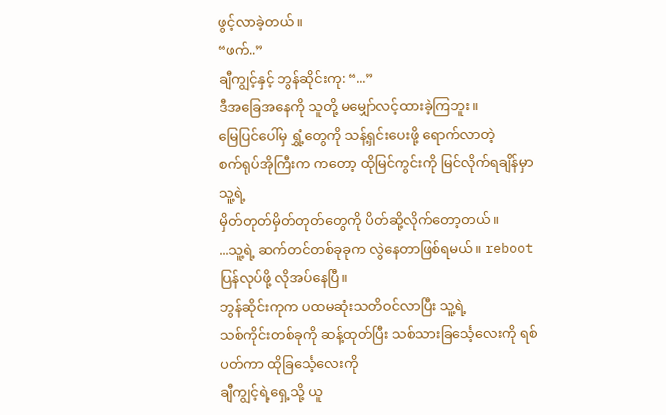ဖွင့်လာခဲ့တယ်။
“ဖက်..”
ချီကျွင့်နှင့် ဘွန်ဆိုင်းကု: “...”
ဒီအခြေအနေကို သူတို့ မမျှော်လင့်ထားခဲ့ကြဘူး။
မြေပြင်ပေါ်မှ ရွှံ့တွေကို သန့်ရှင်းပေးဖို့ ရောက်လာတဲ့
စက်ရုပ်အိုကြီးက ကတော့ ထိုမြင်ကွင်းကို မြင်လိုက်ရချိန်မှာ သူ့ရဲ့
မှိတ်တုတ်မှိတ်တုတ်တွေကို ပိတ်ဆို့လိုက်တော့တယ်။
...သူ့ရဲ့ ဆက်တင်တစ်ခုခုက လွဲနေတာဖြစ်ရမယ်။ reboot
ပြန်လုပ်ဖို့ လိုအပ်နေပြီ။
ဘွန်ဆိုင်းကုက ပထမဆုံးသတိဝင်လာပြီး သူ့ရဲ့
သစ်ကိုင်းတစ်ခုကို ဆန့်ထုတ်ပြီး သစ်သားခြင်္သေ့လေးကို ရစ်ပတ်ကာ ထိုခြင်္သေ့လေးကို
ချီကျွင့်ရဲ့ရှေ့သို့ ယူ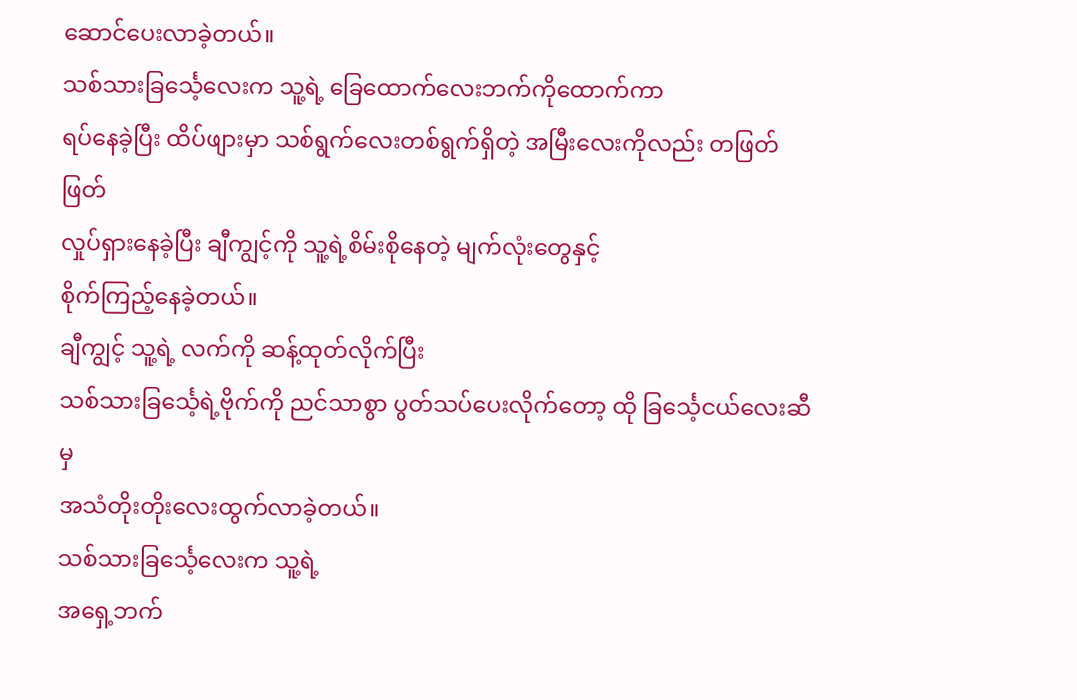ဆောင်ပေးလာခဲ့တယ်။
သစ်သားခြင်္သေ့လေးက သူ့ရဲ့ ခြေထောက်လေးဘက်ကိုထောက်ကာ
ရပ်နေခဲ့ပြီး ထိပ်ဖျားမှာ သစ်ရွက်လေးတစ်ရွက်ရှိတဲ့ အမြီးလေးကိုလည်း တဖြတ်ဖြတ်
လှုပ်ရှားနေခဲ့ပြီး ချီကျွင့်ကို သူ့ရဲ့စိမ်းစိုနေတဲ့ မျက်လုံးတွေနှင့်
စိုက်ကြည့်နေခဲ့တယ်။
ချီကျွင့် သူ့ရဲ့ လက်ကို ဆန့်ထုတ်လိုက်ပြီး
သစ်သားခြင်္သေ့ရဲ့ဗိုက်ကို ညင်သာစွာ ပွတ်သပ်ပေးလိုက်တော့ ထို ခြင်္သေ့ငယ်လေးဆီမှ
အသံတိုးတိုးလေးထွက်လာခဲ့တယ်။
သစ်သားခြင်္သေ့လေးက သူ့ရဲ့
အရှေ့ဘက်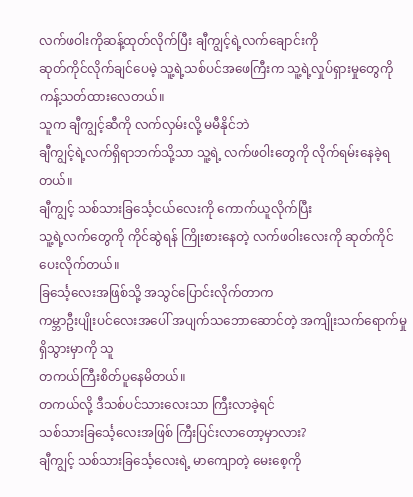လက်ဖဝါးကိုဆန့်ထုတ်လိုက်ပြီး ချီကျွင့်ရဲ့လက်ချောင်းကို
ဆုတ်ကိုင်လိုက်ချင်ပေမဲ့ သူ့ရဲ့သစ်ပင်အဖေကြီးက သူ့ရဲ့လှုပ်ရှားမှုတွေကို
ကန့်သတ်ထားလေတယ်။
သူက ချီကျွင့်ဆီကို လက်လှမ်းလို့ မမီနိုင်ဘဲ
ချီကျွင့်ရဲ့လက်ရှိရာဘက်သို့သာ သူ့ရဲ့ လက်ဖဝါးတွေကို လိုက်ရမ်းနေခဲ့ရတယ်။
ချီကျွင့် သစ်သားခြင်္သေ့ငယ်လေးကို ကောက်ယူလိုက်ပြီး
သူ့ရဲ့လက်တွေကို ကိုင်ဆွဲရန် ကြိုးစားနေတဲ့ လက်ဖဝါးလေးကို ဆုတ်ကိုင်ပေးလိုက်တယ်။
ခြင်္သေ့လေးအဖြစ်သို့ အသွင်ပြောင်းလိုက်တာက
ကမ္ဘာဦးပျိုးပင်လေးအပေါ် အပျက်သဘောဆောင်တဲ့ အကျိုးသက်ရောက်မှုရှိသွားမှာကို သူ
တကယ်ကြီးစိတ်ပူနေမိတယ်။
တကယ်လို့ ဒီသစ်ပင်သားလေးသာ ကြီးလာခဲ့ရင်
သစ်သားခြင်္သေ့လေးအဖြစ် ကြီးပြင်းလာတော့မှာလား?
ချီကျွင့် သစ်သားခြင်္သေ့လေးရဲ့ မာကျောတဲ့ မေးစေ့ကို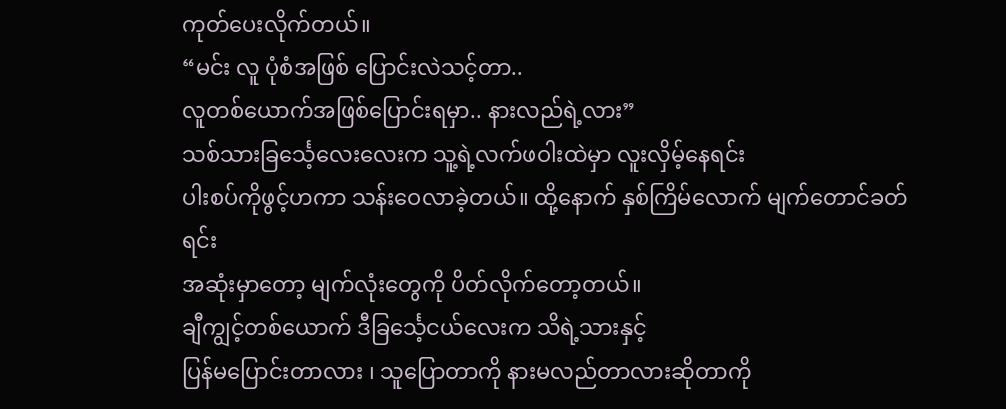ကုတ်ပေးလိုက်တယ်။
“မင်း လူ ပုံစံအဖြစ် ပြောင်းလဲသင့်တာ..
လူတစ်ယောက်အဖြစ်ပြောင်းရမှာ.. နားလည်ရဲ့လား”
သစ်သားခြင်္သေ့လေးလေးက သူ့ရဲ့လက်ဖဝါးထဲမှာ လူးလှိမ့်နေရင်း
ပါးစပ်ကိုဖွင့်ဟကာ သန်းဝေလာခဲ့တယ်။ ထို့နောက် နှစ်ကြိမ်လောက် မျက်တောင်ခတ်ရင်း
အဆုံးမှာတော့ မျက်လုံးတွေကို ပိတ်လိုက်တော့တယ်။
ချီကျွင့်တစ်ယောက် ဒီခြင်္သေ့ငယ်လေးက သိရဲ့သားနှင့်
ပြန်မပြောင်းတာလား ၊ သူပြောတာကို နားမလည်တာလားဆိုတာကို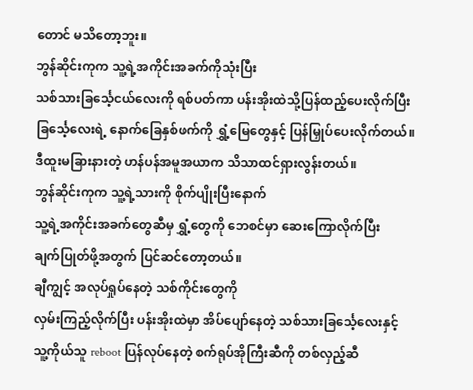တောင် မသိတော့ဘူး။
ဘွန်ဆိုင်းကုက သူ့ရဲ့အကိုင်းအခက်ကိုသုံးပြီး
သစ်သားခြင်္သေ့ငယ်လေးကို ရစ်ပတ်ကာ ပန်းအိုးထဲသို့ပြန်ထည့်ပေးလိုက်ပြီး
ခြင်္သေ့လေးရဲ့ နောက်ခြေနှစ်ဖက်ကို ရွှံ့မြေတွေနှင့် ပြန်မြှုပ်ပေးလိုက်တယ်။
ဒီထူးမခြားနားတဲ့ ဟန်ပန်အမူအယာက သိသာထင်ရှားလွန်းတယ်။
ဘွန်ဆိုင်းကုက သူ့ရဲ့သားကို စိုက်ပျိုးပြီးနောက်
သူ့ရဲ့အကိုင်းအခက်တွေဆီမှ ရွှံ့တွေကို ဘေစင်မှာ ဆေးကြောလိုက်ပြီး
ချက်ပြုတ်ဖို့အတွက် ပြင်ဆင်တော့တယ်။
ချီကျွင့် အလုပ်ရှုပ်နေတဲ့ သစ်ကိုင်းတွေကို
လှမ်းကြည့်လိုက်ပြီး ပန်းအိုးထဲမှာ အိပ်ပျော်နေတဲ့ သစ်သားခြင်္သေ့လေးနှင့်
သူ့ကိုယ်သူ reboot ပြန်လုပ်နေတဲ့ စက်ရုပ်အိုကြီးဆီကို တစ်လှည့်ဆီ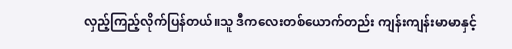လှည့်ကြည့်လိုက်ပြန်တယ်။သူ ဒီကလေးတစ်ယောက်တည်း ကျန်းကျန်းမာမာနှင့်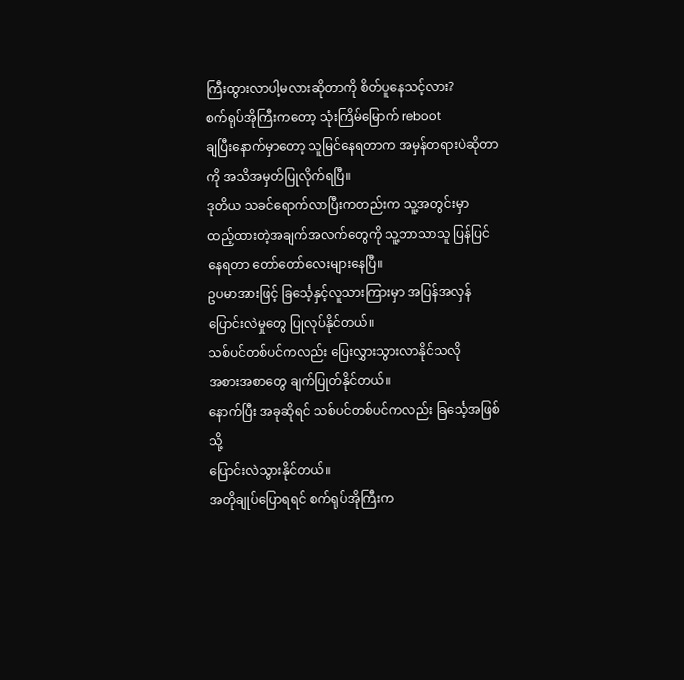ကြီးထွားလာပါ့မလားဆိုတာကို စိတ်ပူနေသင့်လား?
စက်ရုပ်အိုကြီးကတော့ သုံးကြိမ်မြောက် reboot
ချပြီးနောက်မှာတော့ သူမြင်နေရတာက အမှန်တရားပဲဆိုတာကို အသိအမှတ်ပြုလိုက်ရပြီ။
ဒုတိယ သခင်ရောက်လာပြီးကတည်းက သူ့အတွင်းမှာ
ထည့်ထားတဲ့အချက်အလက်တွေကို သူ့ဘာသာသူ ပြန်ပြင်နေရတာ တော်တော်လေးများနေပြီ။
ဥပမာအားဖြင့် ခြင်္သေ့နှင့်လူသားကြားမှာ အပြန်အလှန်
ပြောင်းလဲမှုတွေ ပြုလုပ်နိုင်တယ်။
သစ်ပင်တစ်ပင်ကလည်း ပြေးလွှားသွားလာနိုင်သလို
အစားအစာတွေ ချက်ပြုတ်နိုင်တယ်။
နောက်ပြီး အခုဆိုရင် သစ်ပင်တစ်ပင်ကလည်း ခြင်္သေ့အဖြစ်သို့
ပြောင်းလဲသွားနိုင်တယ်။
အတိုချုပ်ပြောရရင် စက်ရုပ်အိုကြီးက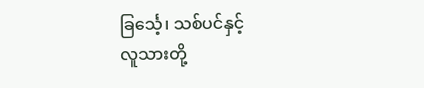ခြင်္သေ့၊ သစ်ပင်နှင့်
လူသားတို့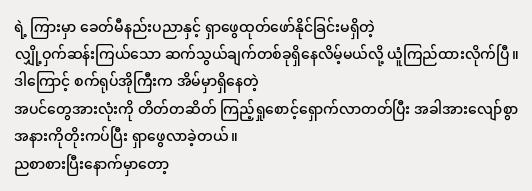ရဲ့ ကြားမှာ ခေတ်မီနည်းပညာနှင့် ရှာဖွေထုတ်ဖော်နိုင်ခြင်းမရှိတဲ့
လျှို့ဝှက်ဆန်းကြယ်သော ဆက်သွယ်ချက်တစ်ခုရှိနေလိမ့်မယ်လို့ ယူံကြည်ထားလိုက်ပြီ။
ဒါကြောင့် စက်ရုပ်အိုကြီးက အိမ်မှာရှိနေတဲ့
အပင်တွေအားလုံးကို တိတ်တဆိတ် ကြည့်ရှုစောင့်ရှောက်လာတတ်ပြီး အခါအားလျော်စွာ
အနားကိုတိုးကပ်ပြီး ရှာဖွေလာခဲ့တယ်။
ညစာစားပြီးနောက်မှာတော့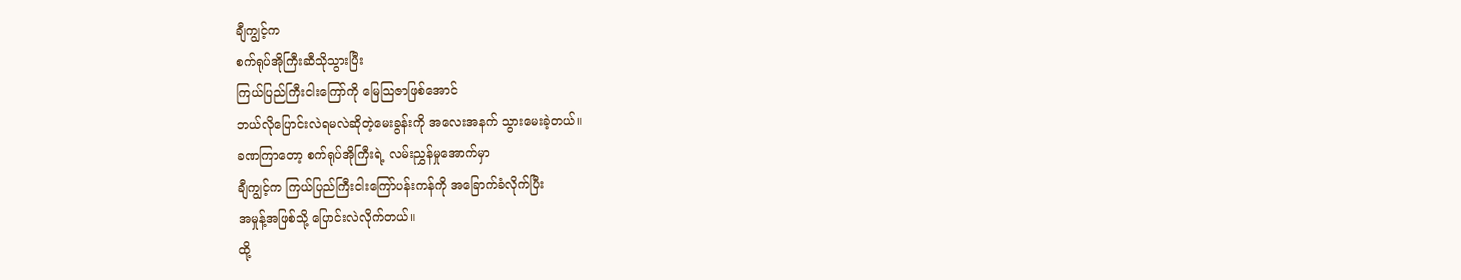ချီကျွင့်က
စက်ရုပ်အိုကြီးဆီသိုသွားပြီး
ကြယ်ပြည်ကြီးငါးကြော်ကို မြေသြဇာဖြစ်အောင်
ဘယ်လိုပြောင်းလဲရမလဲဆိုတဲ့မေးခွန်းကို အလေးအနက် သွားမေးခဲ့တယ်။
ခဏကြာတော့ စက်ရုပ်အိုကြီးရဲ့ လမ်းညွှန်မှုအောက်မှာ
ချီကျွင့်က ကြယ်ပြည်ကြီးငါးကြော်ပန်းကန်ကို အခြောက်ခံလိုက်ပြီး
အမှုန့်အဖြစ်သို့ ပြောင်းလဲလိုက်တယ်။
ထို့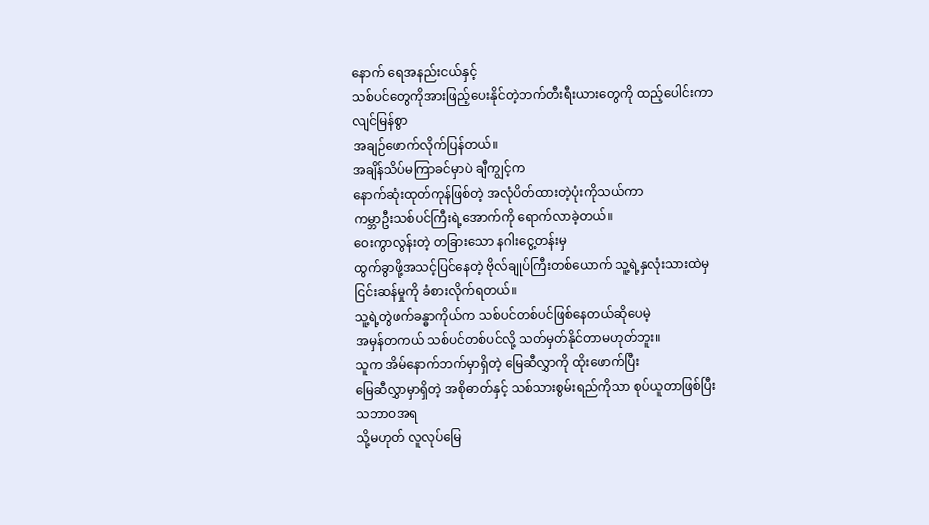နောက် ရေအနည်းငယ်နှင့်
သစ်ပင်တွေကိုအားဖြည့်ပေးနိုင်တဲ့ဘက်တီးရီးယားတွေကို ထည့်ပေါင်းကာ လျင်မြန်စွာ
အချဉ်ဖောက်လိုက်ပြန်တယ်။
အချိန်သိပ်မကြာခင်မှာပဲ ချီကျွင့်က
နောက်ဆုံးထုတ်ကုန်ဖြစ်တဲ့ အလုံပိတ်ထားတဲ့ပုံးကိုသယ်ကာ
ကမ္ဘာဦးသစ်ပင်ကြီးရဲ့အောက်ကို ရောက်လာခဲ့တယ်။
ဝေးကွာလွန်းတဲ့ တခြားသော နဂါးငွေ့တန်းမှ
ထွက်ခွာဖို့အသင့်ပြင်နေတဲ့ ဗိုလ်ချုပ်ကြီးတစ်ယောက် သူ့ရဲ့နှလုံးသားထဲမှ
ငြင်းဆန်မှုကို ခံစားလိုက်ရတယ်။
သူ့ရဲ့တွဲဖက်ခန္ဓာကိုယ်က သစ်ပင်တစ်ပင်ဖြစ်နေတယ်ဆိုပေမဲ့
အမှန်တကယ် သစ်ပင်တစ်ပင်လို့ သတ်မှတ်နိုင်တာမဟုတ်ဘူး။
သူက အိမ်နောက်ဘက်မှာရှိတဲ့ မြေဆီလွှာကို ထိုးဖောက်ပြီး
မြေဆီလွှာမှာရှိတဲ့ အစိုဓာတ်နှင့် သစ်သားစွမ်းရည်ကိုသာ စုပ်ယူတာဖြစ်ပြီး သဘာဝအရ
သို့မဟုတ် လူလုပ်မြေ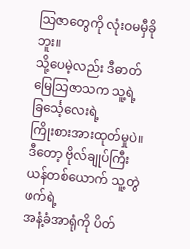သြဇာတွေကို လုံးဝမမှီခိုဘူး။
သို့ပေမဲ့လည်း ဒီဓာတ်မြေသြဇာသက သူ့ရဲ့ခြင်္သေ့လေးရဲ့
ကြိုးစားအားထုတ်မှုပဲ။
ဒီတော့ ဗိုလ်ချုပ်ကြီးယန်တစ်ယောက် သူ့တွဲဖက်ရဲ့
အနံ့ခံအာရုံကို ပိတ်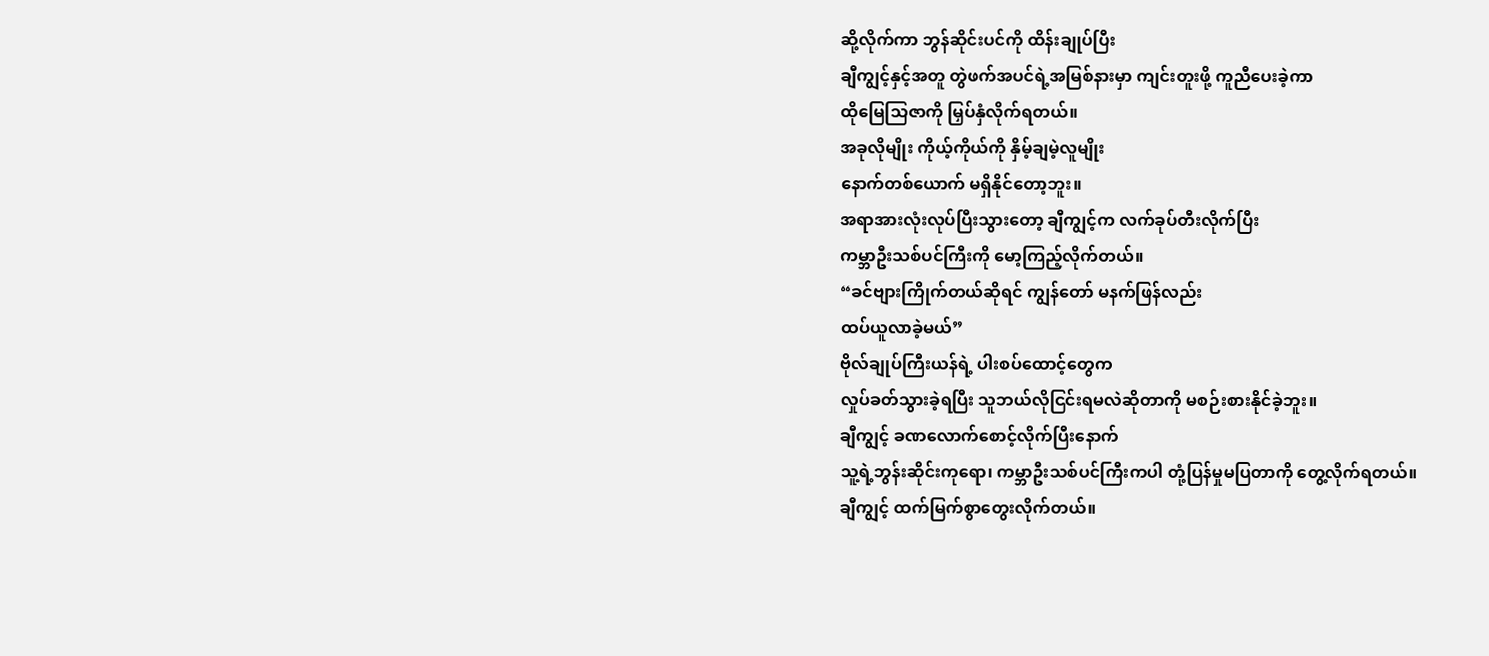ဆို့လိုက်ကာ ဘွန်ဆိုင်းပင်ကို ထိန်းချုပ်ပြီး
ချီကျွင့်နှင့်အတူ တွဲဖက်အပင်ရဲ့အမြစ်နားမှာ ကျင်းတူးဖို့ ကူညီပေးခဲ့ကာ
ထိုမြေသြဇာကို မြှပ်နှံလိုက်ရတယ်။
အခုလိုမျိုး ကိုယ့်ကိုယ်ကို နှိမ့်ချမဲ့လူမျိုး
နောက်တစ်ယောက် မရှိနိုင်တော့ဘူး။
အရာအားလုံးလုပ်ပြီးသွားတော့ ချီကျွင့်က လက်ခုပ်တီးလိုက်ပြီး
ကမ္ဘာဦးသစ်ပင်ကြီးကို မော့ကြည့်လိုက်တယ်။
“ခင်ဗျားကြိုက်တယ်ဆိုရင် ကျွန်တော် မနက်ဖြန်လည်း
ထပ်ယူလာခဲ့မယ်”
ဗိုလ်ချုပ်ကြီးယန်ရဲ့ ပါးစပ်ထောင့်တွေက
လှုပ်ခတ်သွားခဲ့ရပြီး သူဘယ်လိုငြင်းရမလဲဆိုတာကို မစဉ်းစားနိုင်ခဲ့ဘူး။
ချီကျွင့် ခဏလောက်စောင့်လိုက်ပြီးနောက်
သူ့ရဲ့ဘွန်းဆိုင်းကုရော၊ ကမ္ဘာဦးသစ်ပင်ကြီးကပါ တုံ့ပြန်မှုမပြတာကို တွေ့လိုက်ရတယ်။
ချီကျွင့် ထက်မြက်စွာတွေးလိုက်တယ်။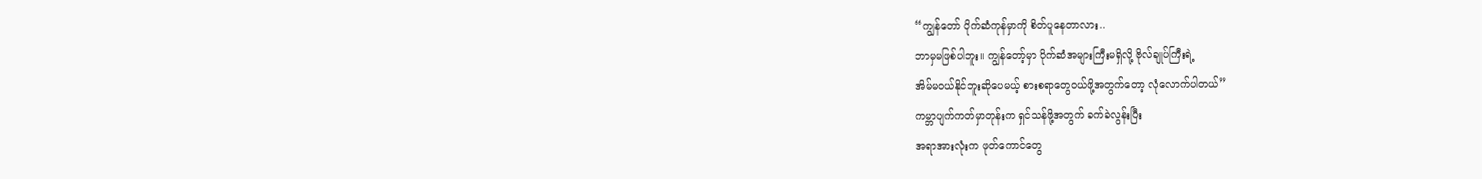“ကျွန်တော် ပိုက်ဆံကုန်မှာကို စိတ်ပူနေတာလား..
ဘာမှမဖြစ်ပါဘူး။ ကျွန်တော့်မှာ ပိုက်ဆံအများကြီးမရှိလို့ ဗိုလ်ချုပ်ကြီးရဲ့
အိမ်မဝယ်နိုင်ဘူးဆိုပေမယ့် စားစရာတွေဝယ်ဖို့အတွက်တော့ လုံလောက်ပါတယ်”
ကမ္ဘာပျက်ကတ်မှာတုန်းက ရှင်သန်ဖို့အတွက် ခက်ခဲလွန်းပြီး
အရာအားလုံးက ဖုတ်ကောင်တွေ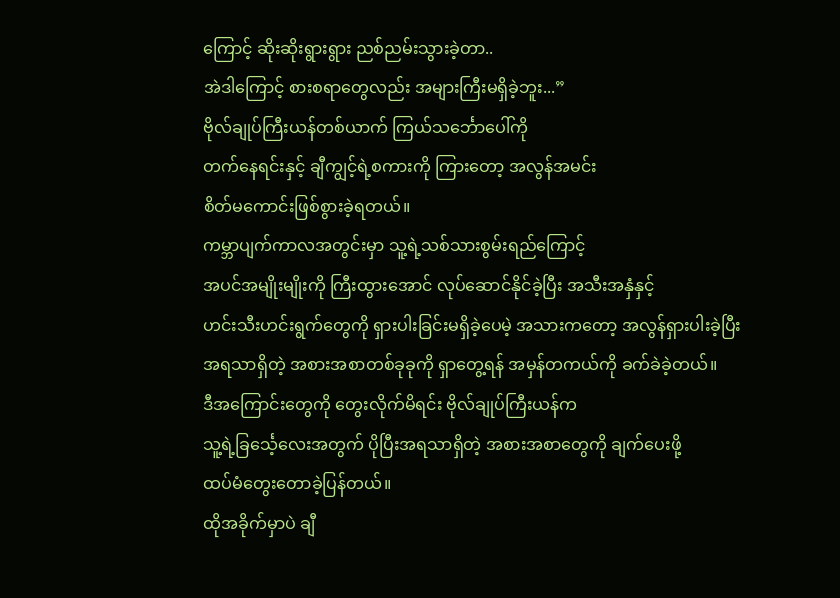ကြောင့် ဆိုးဆိုးရွားရွား ညစ်ညမ်းသွားခဲ့တာ..
အဲဒါကြောင့် စားစရာတွေလည်း အများကြီးမရှိခဲ့ဘူး...”
ဗိုလ်ချုပ်ကြီးယန်တစ်ယာက် ကြယ်သင်္ဘောပေါ်ကို
တက်နေရင်းနှင့် ချီကျွင့်ရဲ့စကားကို ကြားတော့ အလွန်အမင်း
စိတ်မကောင်းဖြစ်စွားခဲ့ရတယ်။
ကမ္ဘာပျက်ကာလအတွင်းမှာ သူ့ရဲ့သစ်သားစွမ်းရည်ကြောင့်
အပင်အမျိုးမျိုးကို ကြီးထွားအောင် လုပ်ဆောင်နိုင်ခဲ့ပြီး အသီးအနှံနှင့်
ဟင်းသီးဟင်းရွက်တွေကို ရှားပါးခြင်းမရှိခဲ့ပေမဲ့ အသားကတော့ အလွန်ရှားပါးခဲ့ပြီး
အရသာရှိတဲ့ အစားအစာတစ်ခုခုကို ရှာတွေ့ရန် အမှန်တကယ်ကို ခက်ခဲခဲ့တယ်။
ဒီအကြောင်းတွေကို တွေးလိုက်မိရင်း ဗိုလ်ချုပ်ကြီးယန်က
သူ့ရဲ့ခြင်္သေ့လေးအတွက် ပိုပြီးအရသာရှိတဲ့ အစားအစာတွေကို ချက်ပေးဖို့
ထပ်မံတွေးတောခဲ့ပြန်တယ်။
ထိုအခိုက်မှာပဲ ချီ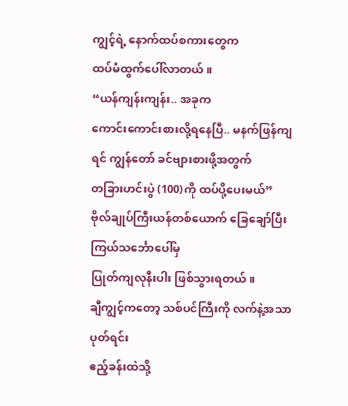ကျွင့်ရဲ့ နောက်ထပ်စကားတွေက
ထပ်မံထွက်ပေါ်လာတယ်။
“ယန်ကျန်းကျန်း.. အခုက
ကောင်းကောင်းစားလို့ရနေပြီ.. မနက်ဖြန်ကျရင် ကျွန်တော် ခင်ဗျားစားဖို့အတွက်
တခြားဟင်းပွဲ (100)ကို ထပ်ပို့ပေးမယ်”
ဗိုလ်ချုပ်ကြီးယန်တစ်ယောက် ခြေချော်ပြီး ကြယ်သင်္ဘောပေါ်မှ
ပြုတ်ကျလုနီးပါး ဖြစ်သွားရတယ်။
ချီကျွင့်ကတော့ သစ်ပင်ကြီးကို လက်နဲ့အသာပုတ်ရင်း
ဧည့်ခန်းထဲသို့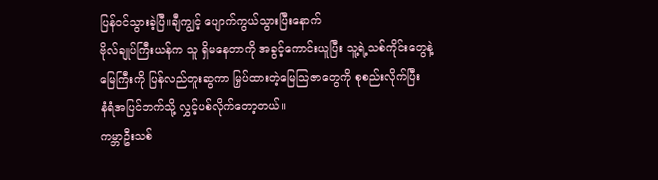ပြန်ဝင်သွားခဲ့ပြီ။ချီကျွင့် ပျောက်ကွယ်သွားပြီးနောက်
ဗိုလ်ချုပ်ကြီးယန်က သူ ရှိမနေတာကို အခွင့်ကောင်းယူပြီး သူ့ရဲ့သစ်ကိုင်းတွေနဲ့
မြေကြီးကို ပြန်လည်တူးဆွကာ မြှပ်ထားတဲ့မြေသြဇာတွေကို စုစည်းလိုက်ပြီး
နံရံအပြင်ဘက်သို့ လွှင့်ပစ်လိုက်တော့တယ်။
ကမ္ဘာဦးသစ်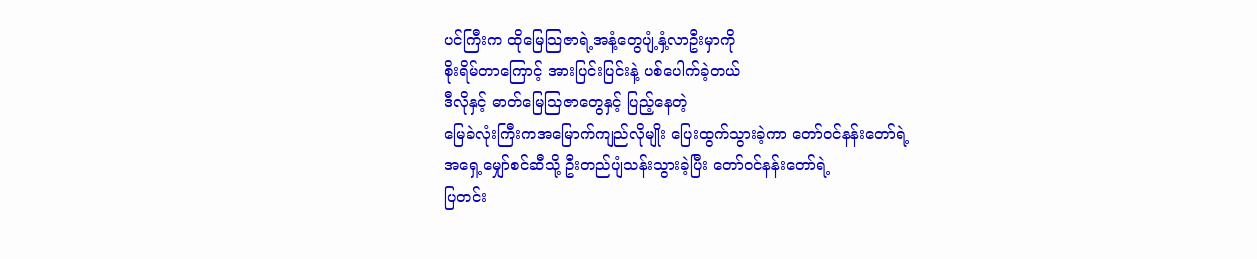ပင်ကြီးက ထိုမြေသြဇာရဲ့အနံ့တွေပျံ့နှံ့လာဦးမှာကို
စိုးရိမ်တာကြောင့် အားပြင်းပြင်းနဲ့ ပစ်ပေါက်ခဲ့တယ်
ဒီလိုနှင့် ဓာတ်မြေသြဇာတွေနှင့် ပြည့်နေတဲ့
မြေခဲလုံးကြီးကအမြောက်ကျည်လိုမျိုး ပြေးထွက်သွားခဲ့ကာ တော်ဝင်နန်းတော်ရဲ့
အရှေ့မျှော်စင်ဆီသို့ ဦးတည်ပျံသန်းသွားခဲ့ပြီး တော်ဝင်နန်းတော်ရဲ့
ပြတင်း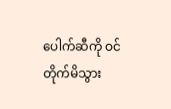ပေါက်ဆီကို ဝင်တိုက်မိသွား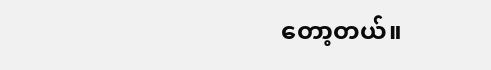တော့တယ်။